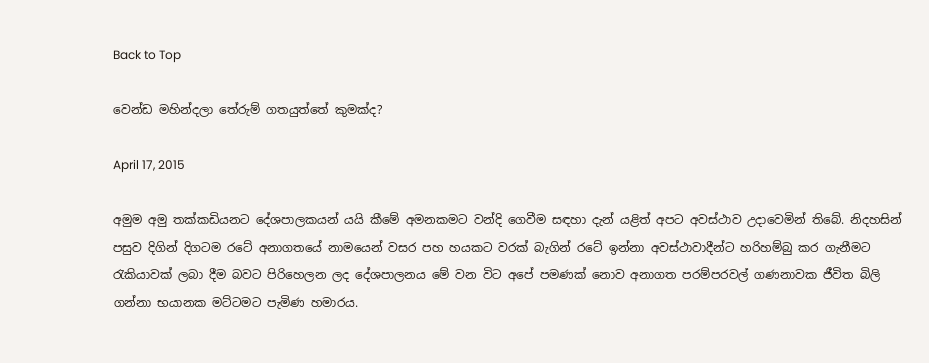Back to Top

වෙන්ඩ මහින්දලා තේරුම් ගතයුත්තේ කුමක්ද?

April 17, 2015

අමුම අමු තක්කඩියනට දේශපාලකයන් යයි කීමේ අමනකමට වන්දි ගෙවීම සඳහා දැන් යළිත් අපට අවස්ථාව උදාවෙමින් තිබේ. නිදහසින් පසුව දිගින් දිගටම රටේ අනාගතයේ නාමයෙන් වසර පහ හයකට වරක් බැගින් රටේ ඉන්නා අවස්ථාවාදීන්ට හරිහම්බු කර ගැනීමට රැකියාවක් ලබා දීම බවට පිරිහෙලන ලද දේශපාලනය මේ වන විට අපේ පමණක් නොව අනාගත පරම්පරවල් ගණනාවක ජීවිත බිලි ගන්නා භයානක මට්ටමට පැමිණ හමාරය.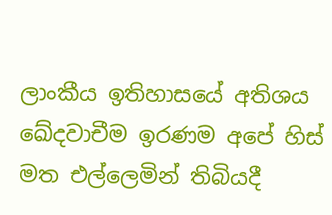ලාංකීය ඉතිහාසයේ අතිශය ඛේදවාචීම ඉරණම අපේ හිස් මත එල්ලෙමින් තිබියදී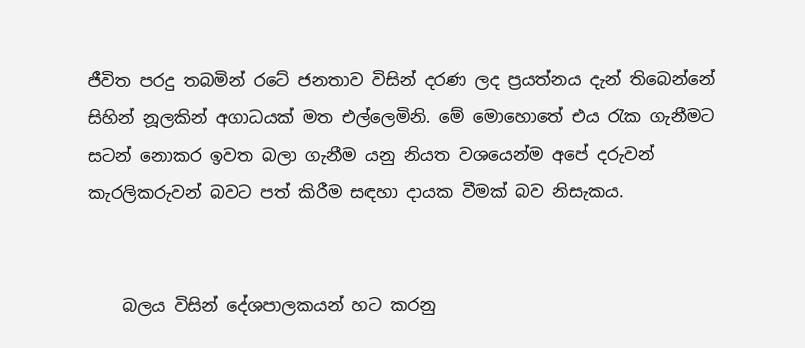ජීවිත පරදු තබමින් රටේ ජනතාව විසින් දරණ ලද ප්‍රයත්නය දැන් තිබෙන්නේ සිහින් නූලකින් අගාධයක් මත එල්ලෙමිනි. මේ මොහොතේ එය රැක ගැනීමට සටන් නොකර ඉවත බලා ගැනීම යනු නියත වශයෙන්ම අපේ දරුවන් කැරලිකරුවන් බවට පත් කිරීම සඳහා දායක වීමක් බව නිසැකය.


    බලය විසින් දේශපාලකයන් හට කරනු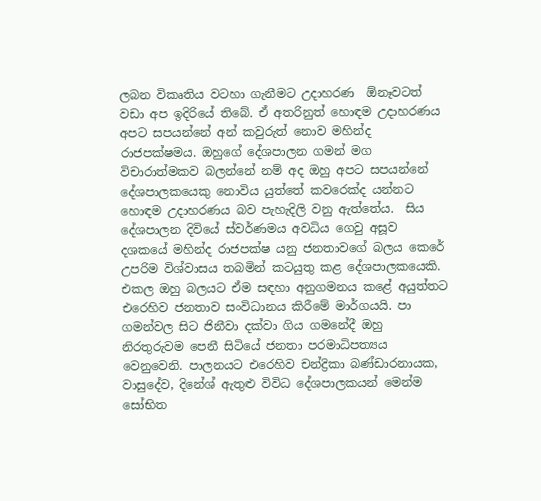ලබන විකෘතිය වටහා ගැනීමට උදාහරණ  ඕනෑවටත් වඩා අප ඉදිරියේ තිබේ. ඒ අතරිනුත් හොඳම උදාහරණය අපට සපයන්නේ අන් කවුරුත් නොව මහින්ද රාජපක්ෂමය. ඔහුගේ දේශපාලන ගමන් මග විචාරාත්මකව බලන්නේ නම් අද ඔහු අපට සපයන්නේ දේශපාලකයෙකු නොවිය යුත්තේ කවරෙක්ද යන්නට හොඳම උදාහරණය බව පැහැදිලි වනු ඇත්තේය.  සිය දේශපාලන දිවියේ ස්වර්ණමය අවධිය ගෙවු අසූව දශකයේ මහින්ද රාජපක්ෂ යනු ජනතාවගේ බලය කෙරේ උපරිම විශ්වාසය තබමින් කටයුතු කළ දේශපාලකයෙකි. එකල ඔහු බලයට ඒම සඳහා අනුගමනය කළේ අයුත්තට එරෙහිව ජනතාව සංවිධානය කිරීමේ මාර්ගයයි. පා ගමන්වල සිට ජිනීවා දක්වා ගිය ගමනේදී ඔහු නිරතුරුවම පෙනී සිටියේ ජනතා පරමාධිපත්‍යය වෙනුවෙනි. පාලනයට එරෙහිව චන්ද්‍රිකා බණ්ඩාරනායක, වාසුදේව, දිනේශ් ඇතුළු විවිධ දේශපාලකයන් මෙන්ම සෝභිත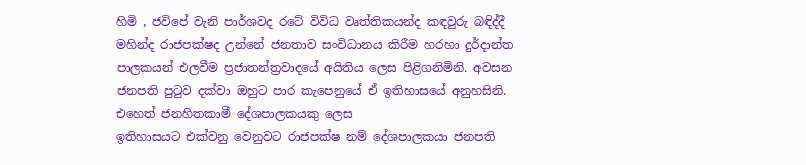හිමි , ජවිපේ වැනි පාර්ශවද රටේ විවිධ වෘත්තිකයන්ද කඳවුරු බඳිද්දී මහින්ද රාජපක්ෂද උන්නේ ජනතාව සංවිධානය කිරීම හරහා දුර්දාන්ත පාලකයන් එලවීම ප්‍රජාතන්ත්‍රවාදයේ අයිතිය ලෙස පිළිගනිමිනි. අවසන ජනපති පුටුව දක්වා ඔහුට පාර කැපෙනුයේ ඒ ඉතිහාසයේ අනුහසිනි. එහෙත් ජනහිතකාමී දේශපාලකයකු ලෙස
ඉතිහාසයට එක්වනු වෙනුවට රාජපක්ෂ නම් දේශපාලකයා ජනපති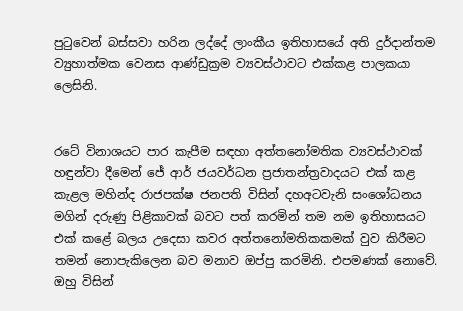පුටුවෙන් බස්සවා හරින ලද්දේ ලාංකීය ඉතිහාසයේ අති දුර්දාන්තම ව්‍යුහාත්මක වෙනස ආණ්ඩුක්‍රම ව්‍යවස්ථාවට එක්කළ පාලකයා ලෙසිනි.


රටේ විනාශයට පාර කැපීම සඳහා අත්තනෝමතික ව්‍යවස්ථාවක් හඳුන්වා දීමෙන් ජේ ආර් ජයවර්ධන ප්‍රජාතන්ත්‍රවාදයට එක් කළ කැළල මහින්ද රාජපක්ෂ ජනපති විසින් දහඅටවැනි සංශෝධනය මගින් දරුණු පිළිකාවක් බවට පත් කරමින් තම නම ඉතිහාසයට එක් කළේ බලය උදෙසා කවර අත්තනෝමතිකකමක් වුව කිරීමට තමන් නොපැකිලෙන බව මනාව ඔප්පු කරමිනි. එපමණක් නොවේ. ඔහු විසින්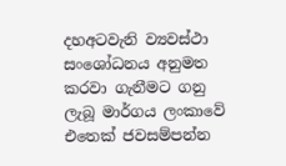දහඅටවැනි ව්‍යවස්ථා සංශෝධනය අනුමත කරවා ගැනීමට ගනු ලැබූ මාර්ගය ලංකාවේ එතෙක් ජවසම්පන්න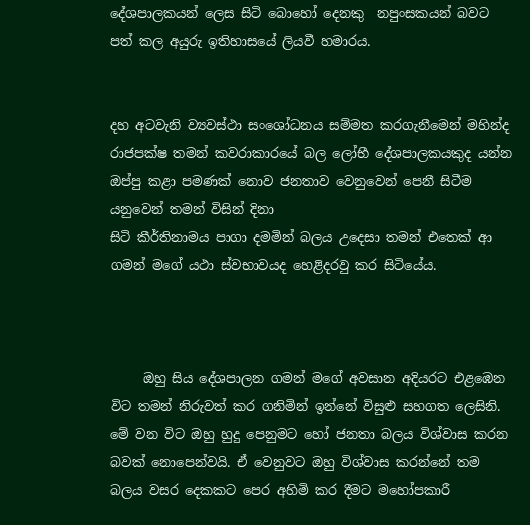දේශපාලකයන් ලෙස සිටි බොහෝ දෙනකු  නපුංසකයන් බවට පත් කල අයුරු ඉතිහාසයේ ලියවී හමාරය.


දහ අටවැනි ව්‍යවස්ථා සංශෝධනය සම්මත කරගැනීමෙන් මහින්ද රාජපක්ෂ තමන් කවරාකාරයේ බල ලෝභී දේශපාලකයකුද යන්න ඔප්පු කළා පමණක් නොව ජනතාව වෙනුවෙන් පෙනී සිටීම යනුවෙන් තමන් විසින් දිනා
සිටි කීර්තිනාමය පාගා දමමින් බලය උදෙසා තමන් එතෙක් ආ ගමන් මගේ යථා ස්වභාවයද හෙළිදරවු කර සිටියේය.



     ඔහු සිය දේශපාලන ගමන් මගේ අවසාන අදියරට එළඹෙන විට තමන් නිරුවත් කර ගනිමින් ඉන්නේ විසුළු සහගත ලෙසිනි. මේ වන විට ඔහු හුදු පෙනුමට හෝ ජනතා බලය විශ්වාස කරන බවක් නොපෙන්වයි. ඒ වෙනුවට ඔහු විශ්වාස කරන්නේ තම බලය වසර දෙකකට පෙර අහිමි කර දීමට මහෝපකාරී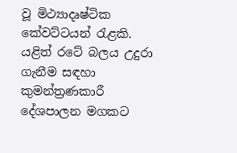වූ මිථ්‍යාදෘෂ්ටික කේවට්ටයන් රැළකි. යළිත් රටේ බලය උදුරා ගැනීම සඳහා කුමන්ත්‍රණකාරී දේශපාලන මගකට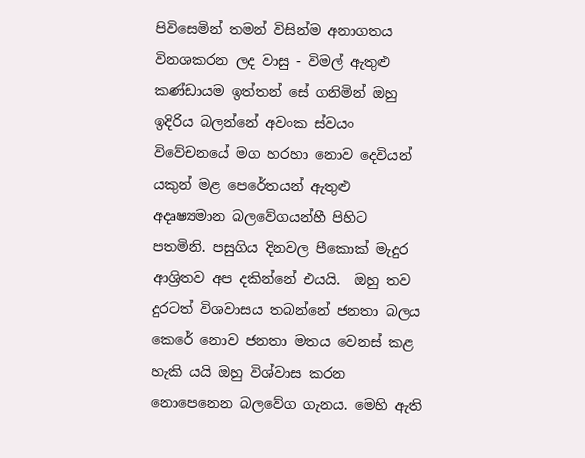පිවිසෙමින් තමන් විසින්ම අනාගතය විනශකරන ලද වාසු - විමල් ඇතුළු කණ්ඩායම ඉත්තන් සේ ගනිමින් ඔහු ඉදිරිය බලන්නේ අවංක ස්වයං විවේචනයේ මග හරහා නොව දෙවියන් යකුන් මළ පෙරේතයන් ඇතුළු අදෘෂ්‍යමාන බලවේගයන්හී පිහිට පතමිනි. පසුගිය දිනවල පීකොක් මැදුර ආශ්‍රිතව අප දකින්නේ එයයි.  ඔහු තව දුරටත් විශවාසය තබන්නේ ජනතා බලය කෙරේ නොව ජනතා මතය වෙනස් කළ හැකි යයි ඔහු විශ්වාස කරන  නොපෙනෙන බලවේග ගැනය. මෙහි ඇති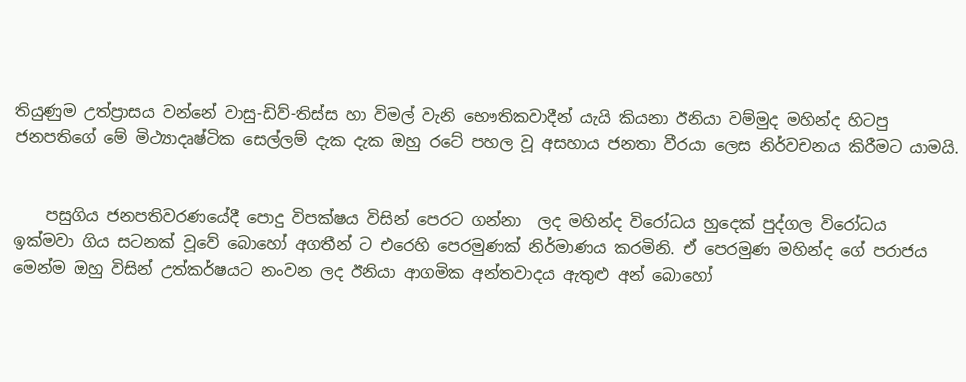තියුණුම උත්ප්‍රාසය වන්නේ වාසු-ඩිව්-තිස්ස හා විමල් වැනි භෞතිකවාදීන් යැයි කියනා ඊනියා වම්මුද මහින්ද හිටපු ජනපතිගේ මේ මිථ්‍යාදෘෂ්ටික සෙල්ලම් දැක දැක ඔහු රටේ පහල වූ අසහාය ජනතා වීරයා ලෙස නිර්වචනය කිරීමට යාමයි.


    පසුගිය ජනපතිවරණයේදී පොදු විපක්ෂය විසින් පෙරට ගන්නා  ලද මහින්ද විරෝධය හුදෙක් පුද්ගල විරෝධය
ඉක්මවා ගිය සටනක් වූවේ බොහෝ අගතීන් ට එරෙහි පෙරමුණක් නිර්මාණය කරමිනි. ඒ පෙරමුණ මහින්ද ගේ පරාජය මෙන්ම ඔහු විසින් උත්කර්ෂයට නංවන ලද ඊනියා ආගමික අන්තවාදය ඇතුළු අන් බොහෝ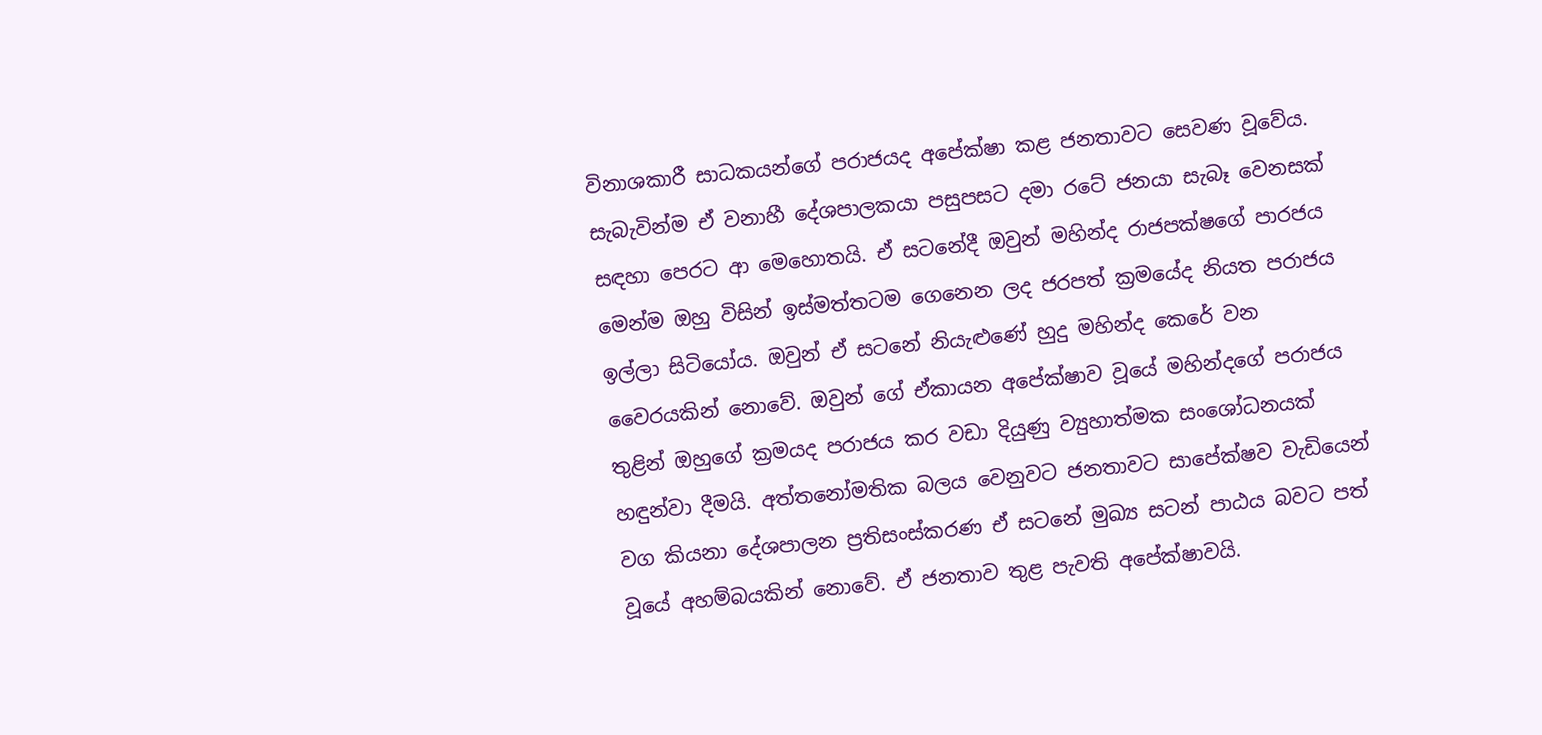විනාශකාරී සාධකයන්ගේ පරාජයද අපේක්ෂා කළ ජනතාවට සෙවණ වූවේය. සැබැවින්ම ඒ වනාහී දේශපාලකයා පසුපසට දමා රටේ ජනයා සැබෑ වෙනසක් සඳහා පෙරට ආ මෙහොතයි. ඒ සටනේදී ඔවුන් මහින්ද රාජපක්ෂගේ පාරජය මෙන්ම ඔහු විසින් ඉස්මත්තටම ගෙනෙන ලද ජරපත් ක්‍රමයේද නියත පරාජය ඉල්ලා සිටියෝය. ඔවුන් ඒ සටනේ නියැළුණේ හුදු මහින්ද කෙරේ වන වෛරයකින් නොවේ. ඔවුන් ගේ ඒකායන අපේක්ෂාව වූයේ මහින්දගේ පරාජය තුළින් ඔහුගේ ක්‍රමයද පරාජය කර වඩා දියුණු ව්‍යුහාත්මක සංශෝධනයක් හඳුන්වා දීමයි. අත්තනෝමතික බලය වෙනුවට ජනතාවට සාපේක්ෂව වැඩියෙන් වග කියනා දේශපාලන ප්‍රතිසංස්කරණ ඒ සටනේ මුඛ්‍ය සටන් පාඨය බවට පත් වූයේ අහම්බයකින් නොවේ. ඒ ජනතාව තුළ පැවති අපේක්ෂාවයි.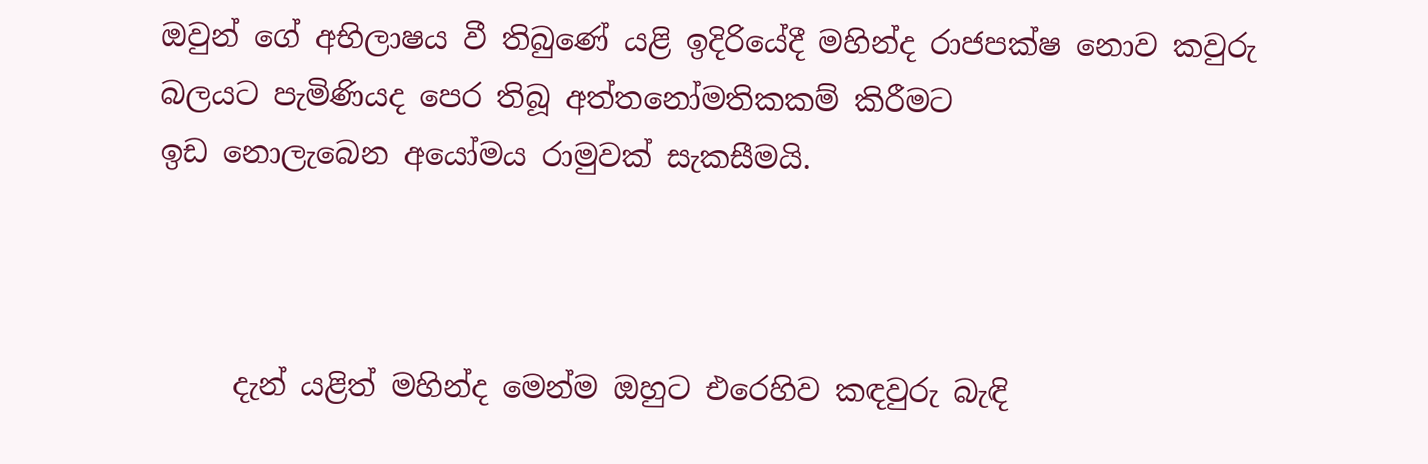ඔවුන් ගේ අභිලාෂය වී තිබුණේ යළි ඉදිරියේදී මහින්ද රාජපක්ෂ නොව කවුරු බලයට පැමිණියද පෙර තිබූ අත්තනෝමතිකකම් කිරීමට
ඉඩ නොලැබෙන අයෝමය රාමුවක් සැකසීමයි.



     දැන් යළිත් මහින්ද මෙන්ම ඔහුට එරෙහිව කඳවුරු බැඳි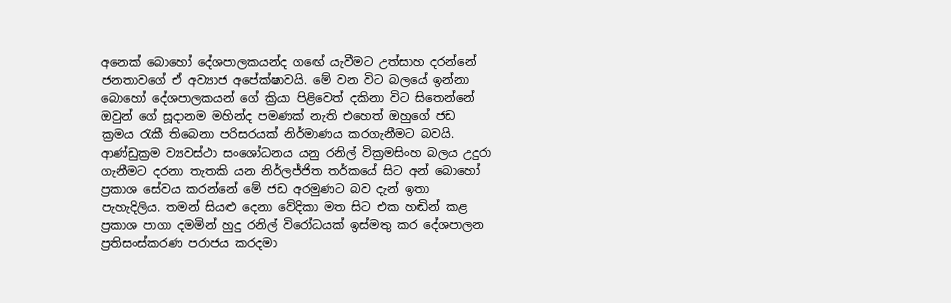අනෙක් බොහෝ දේශපාලකයන්ද ගඟේ යැවීමට උත්සාහ දරන්නේ ජනතාවගේ ඒ අව්‍යාජ අපේක්ෂාවයි. මේ වන විට බලයේ ඉන්නා බොහෝ දේශපාලකයන් ගේ ක්‍රියා පිළිවෙත් දකිනා විට සිතෙන්නේ ඔවුන් ගේ සූදානම මහින්ද පමණක් නැති එහෙත් ඔහුගේ ජඩ ක්‍රමය රැකී තිබෙනා පරිසරයක් නිර්මාණය කරගැනීමට බවයි. ආණ්ඩුක්‍රම ව්‍යවස්ථා සංශෝධනය යනු රනිල් වික්‍රමසිංහ බලය උදුරා ගැනීමට දරනා තැතකි යන නිර්ලජ්ජිත තර්කයේ සිට අන් බොහෝ ප්‍රකාශ සේවය කරන්නේ මේ ජඩ අරමුණට බව දැන් ඉතා පැහැදිලිය. තමන් සියළු දෙනා වේදිකා මත සිට එක හඬින් කළ ප්‍රකාශ පාගා දමමින් හුදු රනිල් විරෝධයක් ඉස්මතු කර දේශපාලන ප්‍රතිසංස්කරණ පරාජය කරදමා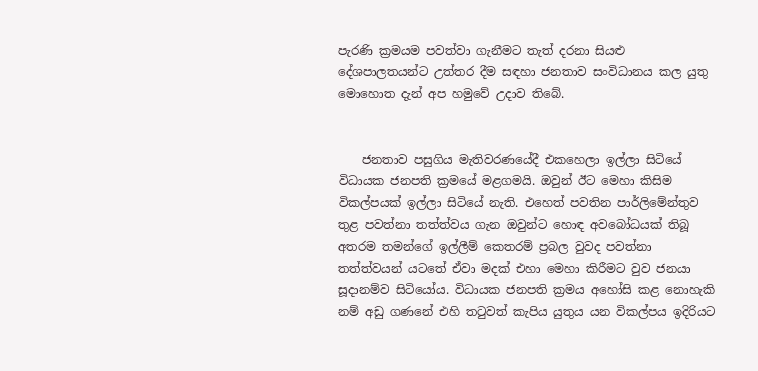පැරණි ක්‍රමයම පවත්වා ගැනීමට තැත් දරනා සියළු දේශපාලතයන්ට උත්තර දීම සඳහා ජනතාව සංවිධානය කල යුතු මොහොත දැන් අප හමුවේ උදාව තිබේ.


    ජනතාව පසුගිය මැතිවරණයේදී එකහෙලා ඉල්ලා සිටියේ විධායක ජනපති ක්‍රමයේ මළගමයි. ඔවුන් ඊට මෙහා කිසිම විකල්පයක් ඉල්ලා සිටියේ නැති. එහෙත් පවතින පාර්ලිමේන්තුව තුළ පවත්නා තත්ත්වය ගැන ඔවුන්ට හොඳ අවබෝධයක් තිබූ අතරම තමන්ගේ ඉල්ලීම් කෙතරම් ප්‍රබල වුවද පවත්නා තත්ත්වයන් යටතේ ඒවා මදක් එහා මෙහා කිරීමට වුව ජනයා සූදානම්ව සිටියෝය. විධායක ජනපති ක්‍රමය අහෝසි කළ නොහැකි නම් අඩු ගණනේ එහි තටුවත් කැපිය යුතුය යන විකල්පය ඉදිරියට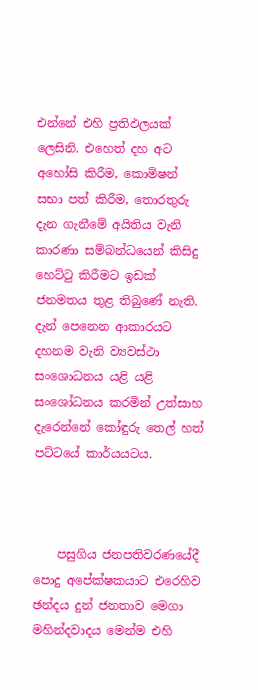එන්නේ එහි ප්‍රතිඵලයක් ලෙසිනි. එහෙත් දහ අට අහෝසි කිරීම, කොමිෂන් සභා පත් කිරීම, තොරතුරු දැන ගැනීමේ අයිතිය වැනි කාරණා සම්බන්ධයෙන් කිසිදු හෙට්ටු කිරීමට ඉඩක් ජනමතය තුළ තිබුණේ නැති. දැන් පෙනෙන ආකාරයට දහනම වැනි ව්‍යවස්ථා සංශොධනය යළි යළි සංශෝධනය කරමින් උත්සාහ දැරෙන්නේ කෝඳුරු තෙල් හත් පට්ටයේ කාර්යයටය.



    පසුගිය ජනපතිවරණයේදී පොදු අපේක්ෂකයාට එරෙහිව ඡන්දය දුන් ජනතාව මෙගා මහින්දවාදය මෙන්ම එහි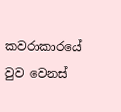කවරාකාරයේ වුව වෙනස්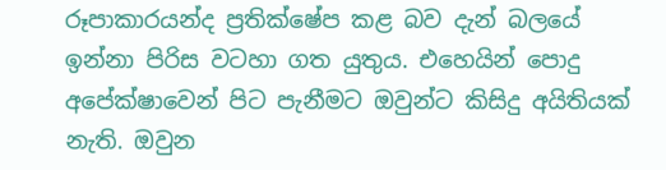රූපාකාරයන්ද ප්‍රතික්ෂේප කළ බව දැන් බලයේ ඉන්නා පිරිස වටහා ගත යුතුය. එහෙයින් පොදු අපේක්ෂාවෙන් පිට පැනීමට ඔවුන්ට කිසිදු අයිතියක් නැති. ඔවුන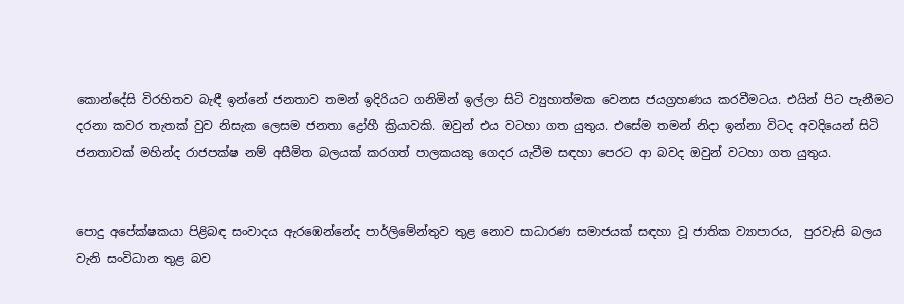කොන්දේසි විරහිතව බැඳී ඉන්නේ ජනතාව තමන් ඉදිරියට ගනිමින් ඉල්ලා සිටි ව්‍යුහාත්මක වෙනස ජයග්‍රහණය කරවීමටය. එයින් පිට පැනීමට දරනා කවර තැතක් වුව නිසැක ලෙසම ජනතා ද්‍රෝහී ක්‍රියාවකි. ඔවුන් එය වටහා ගත යුතුය. එසේම තමන් නිදා ඉන්නා විටද අවදියෙන් සිටි ජනතාවක් මහින්ද රාජපක්ෂ නම් අසීමිත බලයක් කරගත් පාලකයකු ගෙදර යැවීම සඳහා පෙරට ආ බවද ඔවුන් වටහා ගත යුතුය.


පොදු අපේක්ෂකයා පිළිබඳ සංවාදය ඇරඹෙන්නේද පාර්ලිමේන්තුව තුළ නොව සාධාරණ සමාජයක් සඳහා වූ ජාතික ව්‍යාපාරය,  පුරවැසි බලය වැනි සංවිධාන තුළ බව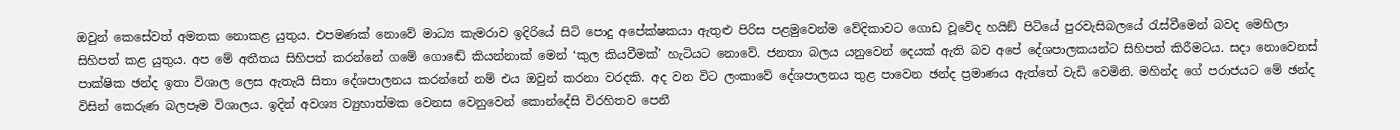ඔවුන් කෙසේවත් අමතක නොකළ යුතුය. එපමණක් නොවේ මාධ්‍ය කැමරාව ඉදිරියේ සිටි පොදු අපේක්ෂකයා ඇතුළු පිරිස පළමුවෙන්ම වේදිකාවට ගොඩ වූවේද හයිඞ් පිටියේ පුරවැසිබලයේ රැස්වීමෙන් බවද මෙහිලා සිහිපත් කළ යුතුය. අප මේ අතීතය සිහිපත් කරන්නේ ගමේ ගොඬේ කියන්නාක් මෙන් ‘කුල කියවීමක්’ හැටියට නොවේ. ජනතා බලය යනුවෙන් දෙයක් ඇති බව අපේ දේශපාලකයන්ට සිහිපත් කිරීමටය. සදා නොවෙනස් පාක්ෂික ඡන්ද ඉතා විශාල ලෙස ඇතැයි සිතා දේශපාලනය කරන්නේ නම් එය ඔවුන් කරනා වරදකි. අද වන විට ලංකාවේ දේශපාලනය තුළ පාවෙන ඡන්ද ප්‍රමාණය ඇත්තේ වැඩි වෙමිනි. මහින්ද ගේ පරාජයට මේ ඡන්ද විසින් කෙරුණ බලපෑම විශාලය. ඉදින් අවශ්‍ය ව්‍යුහාත්මක වෙනස වෙනුවෙන් කොන්දේසි විරහිතව පෙනී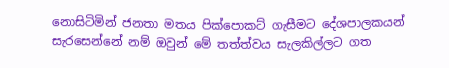නොසිටිමින් ජනතා මතය පික්පොකට් ගැසීමට දේශපාලකයන්
සැරසෙන්නේ නම් ඔවුන් මේ තත්ත්වය සැලකිල්ලට ගත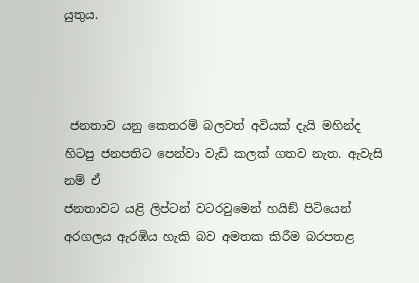යුතුය.



 ජනතාව යනු කෙතරම් බලවත් අවියක් දැයි මහින්ද හිටපු ජනපතිට පෙන්වා වැඩි කලක් ගතව නැත. ඇවැසි නම් ඒ
ජනතාවට යළි ලිප්ටන් වටරවුමෙන් හයිඞ් පිටියෙන් අරගලය ඇරඹිය හැකි බව අමතක කිරීම බරපතළ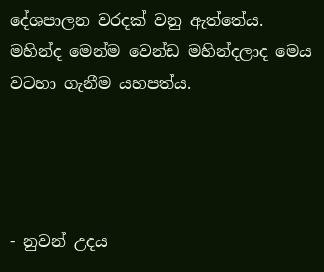දේශපාලන වරදක් වනු ඇත්තේය. මහින්ද මෙන්ම වෙන්ඩ මහින්දලාද මෙය වටහා ගැනීම යහපත්ය.




- නුවන් උදය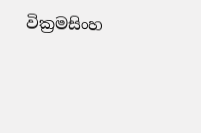වික්‍රමසිංහ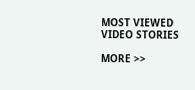MOST VIEWED VIDEO STORIES

MORE >>